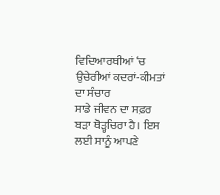ਵਿਦਿਆਰਥੀਆਂ ‘ਚ ਉਚੇਰੀਆਂ ਕਦਰਾਂ-ਕੀਮਤਾਂ ਦਾ ਸੰਚਾਰ
ਸਾਡੇ ਜੀਵਨ ਦਾ ਸਫ਼ਰ ਬੜਾ ਥੋੜ੍ਹਚਿਰਾ ਹੈ। ਇਸ ਲਈ ਸਾਨੂੰ ਆਪਣੇ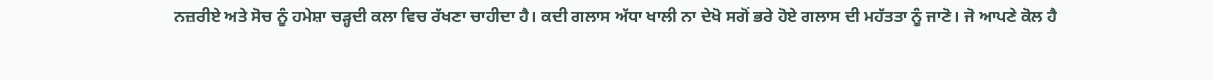ਨਜ਼ਰੀਏ ਅਤੇ ਸੋਚ ਨੂੰ ਹਮੇਸ਼ਾ ਚੜ੍ਹਦੀ ਕਲਾ ਵਿਚ ਰੱਖਣਾ ਚਾਹੀਦਾ ਹੈ। ਕਦੀ ਗਲਾਸ ਅੱਧਾ ਖਾਲੀ ਨਾ ਦੇਖੋ ਸਗੋਂ ਭਰੇ ਹੋਏ ਗਲਾਸ ਦੀ ਮਹੱਤਤਾ ਨੂੰ ਜਾਣੋ। ਜੋ ਆਪਣੇ ਕੋਲ ਹੈ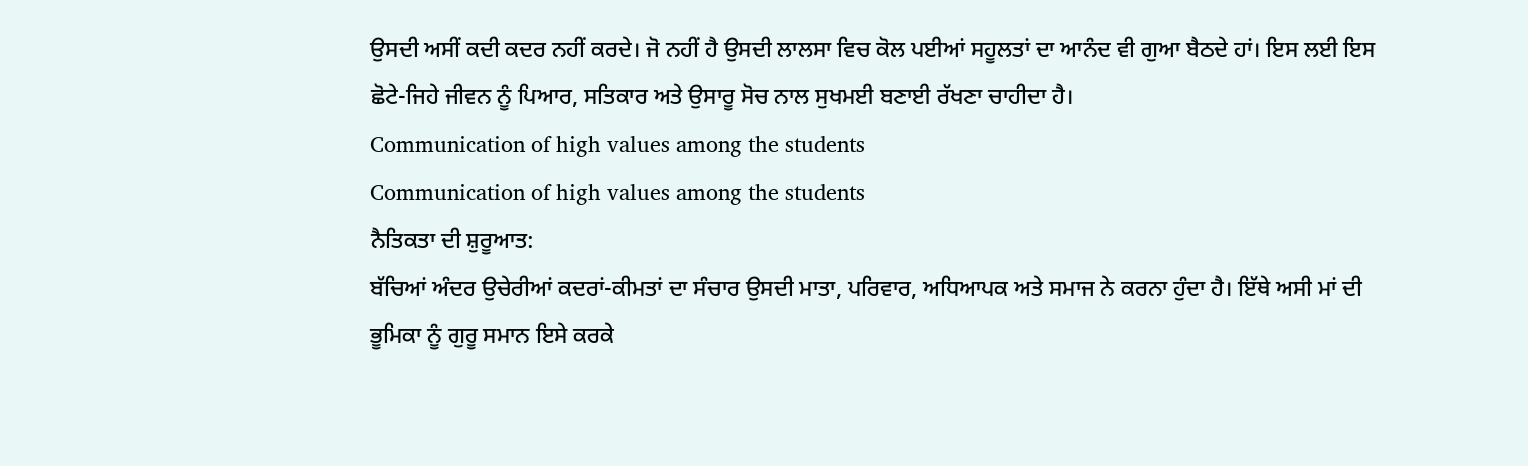ਉਸਦੀ ਅਸੀਂ ਕਦੀ ਕਦਰ ਨਹੀਂ ਕਰਦੇ। ਜੋ ਨਹੀਂ ਹੈ ਉਸਦੀ ਲਾਲਸਾ ਵਿਚ ਕੋਲ ਪਈਆਂ ਸਹੂਲਤਾਂ ਦਾ ਆਨੰਦ ਵੀ ਗੁਆ ਬੈਠਦੇ ਹਾਂ। ਇਸ ਲਈ ਇਸ ਛੋਟੇ-ਜਿਹੇ ਜੀਵਨ ਨੂੰ ਪਿਆਰ, ਸਤਿਕਾਰ ਅਤੇ ਉਸਾਰੂ ਸੋਚ ਨਾਲ ਸੁਖਮਈ ਬਣਾਈ ਰੱਖਣਾ ਚਾਹੀਦਾ ਹੈ।
Communication of high values among the students
Communication of high values among the students
ਨੈਤਿਕਤਾ ਦੀ ਸ਼ੁਰੂਆਤ:
ਬੱਚਿਆਂ ਅੰਦਰ ਉਚੇਰੀਆਂ ਕਦਰਾਂ-ਕੀਮਤਾਂ ਦਾ ਸੰਚਾਰ ਉਸਦੀ ਮਾਤਾ, ਪਰਿਵਾਰ, ਅਧਿਆਪਕ ਅਤੇ ਸਮਾਜ ਨੇ ਕਰਨਾ ਹੁੰਦਾ ਹੈ। ਇੱਥੇ ਅਸੀ ਮਾਂ ਦੀ ਭੂਮਿਕਾ ਨੂੰ ਗੁਰੂ ਸਮਾਨ ਇਸੇ ਕਰਕੇ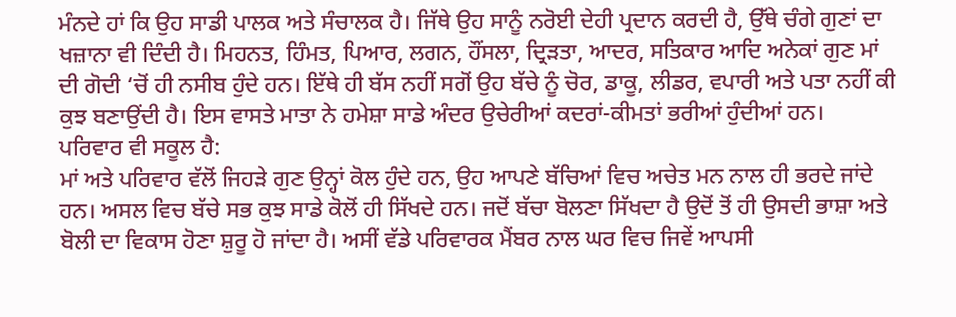ਮੰਨਦੇ ਹਾਂ ਕਿ ਉਹ ਸਾਡੀ ਪਾਲਕ ਅਤੇ ਸੰਚਾਲਕ ਹੈ। ਜਿੱਥੇ ਉਹ ਸਾਨੂੰ ਨਰੋਈ ਦੇਹੀ ਪ੍ਰਦਾਨ ਕਰਦੀ ਹੈ, ਉੱਥੇ ਚੰਗੇ ਗੁਣਾਂ ਦਾ ਖਜ਼ਾਨਾ ਵੀ ਦਿੰਦੀ ਹੈ। ਮਿਹਨਤ, ਹਿੰਮਤ, ਪਿਆਰ, ਲਗਨ, ਹੌਂਸਲਾ, ਦ੍ਰਿੜਤਾ, ਆਦਰ, ਸਤਿਕਾਰ ਆਦਿ ਅਨੇਕਾਂ ਗੁਣ ਮਾਂ ਦੀ ਗੋਦੀ ‘ਚੋਂ ਹੀ ਨਸੀਬ ਹੁੰਦੇ ਹਨ। ਇੱਥੇ ਹੀ ਬੱਸ ਨਹੀਂ ਸਗੋਂ ਉਹ ਬੱਚੇ ਨੂੰ ਚੋਰ, ਡਾਕੂ, ਲੀਡਰ, ਵਪਾਰੀ ਅਤੇ ਪਤਾ ਨਹੀਂ ਕੀ ਕੁਝ ਬਣਾਉਂਦੀ ਹੈ। ਇਸ ਵਾਸਤੇ ਮਾਤਾ ਨੇ ਹਮੇਸ਼ਾ ਸਾਡੇ ਅੰਦਰ ਉਚੇਰੀਆਂ ਕਦਰਾਂ-ਕੀਮਤਾਂ ਭਰੀਆਂ ਹੁੰਦੀਆਂ ਹਨ।
ਪਰਿਵਾਰ ਵੀ ਸਕੂਲ ਹੈ:
ਮਾਂ ਅਤੇ ਪਰਿਵਾਰ ਵੱਲੋਂ ਜਿਹੜੇ ਗੁਣ ਉਨ੍ਹਾਂ ਕੋਲ ਹੁੰਦੇ ਹਨ, ਉਹ ਆਪਣੇ ਬੱਚਿਆਂ ਵਿਚ ਅਚੇਤ ਮਨ ਨਾਲ ਹੀ ਭਰਦੇ ਜਾਂਦੇ ਹਨ। ਅਸਲ ਵਿਚ ਬੱਚੇ ਸਭ ਕੁਝ ਸਾਡੇ ਕੋਲੋਂ ਹੀ ਸਿੱਖਦੇ ਹਨ। ਜਦੋਂ ਬੱਚਾ ਬੋਲਣਾ ਸਿੱਖਦਾ ਹੈ ਉਦੋਂ ਤੋਂ ਹੀ ਉਸਦੀ ਭਾਸ਼ਾ ਅਤੇ ਬੋਲੀ ਦਾ ਵਿਕਾਸ ਹੋਣਾ ਸ਼ੁਰੂ ਹੋ ਜਾਂਦਾ ਹੈ। ਅਸੀਂ ਵੱਡੇ ਪਰਿਵਾਰਕ ਮੈਂਬਰ ਨਾਲ ਘਰ ਵਿਚ ਜਿਵੇਂ ਆਪਸੀ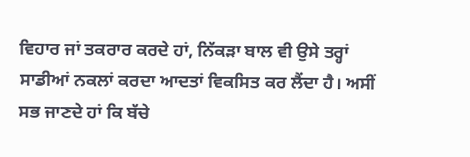ਵਿਹਾਰ ਜਾਂ ਤਕਰਾਰ ਕਰਦੇ ਹਾਂ, ਨਿੱਕੜਾ ਬਾਲ ਵੀ ਉਸੇ ਤਰ੍ਹਾਂ ਸਾਡੀਆਂ ਨਕਲਾਂ ਕਰਦਾ ਆਦਤਾਂ ਵਿਕਸਿਤ ਕਰ ਲੈਂਦਾ ਹੈ। ਅਸੀਂ ਸਭ ਜਾਣਦੇ ਹਾਂ ਕਿ ਬੱਚੇ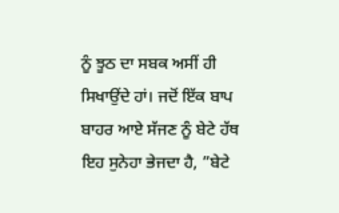ਨੂੰ ਝੂਠ ਦਾ ਸਬਕ ਅਸੀਂ ਹੀ ਸਿਖਾਉਂਦੇ ਹਾਂ। ਜਦੋਂ ਇੱਕ ਬਾਪ ਬਾਹਰ ਆਏ ਸੱਜਣ ਨੂੰ ਬੇਟੇ ਹੱਥ ਇਹ ਸੁਨੇਹਾ ਭੇਜਦਾ ਹੈ, ”ਬੇਟੇ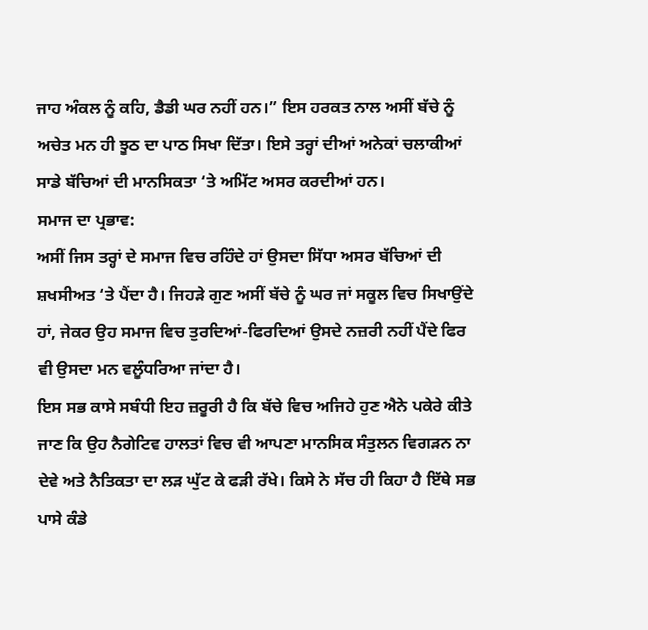ਜਾਹ ਅੰਕਲ ਨੂੰ ਕਹਿ, ਡੈਡੀ ਘਰ ਨਹੀਂ ਹਨ।” ਇਸ ਹਰਕਤ ਨਾਲ ਅਸੀਂ ਬੱਚੇ ਨੂੰ ਅਚੇਤ ਮਨ ਹੀ ਝੂਠ ਦਾ ਪਾਠ ਸਿਖਾ ਦਿੱਤਾ। ਇਸੇ ਤਰ੍ਹਾਂ ਦੀਆਂ ਅਨੇਕਾਂ ਚਲਾਕੀਆਂ ਸਾਡੇ ਬੱਚਿਆਂ ਦੀ ਮਾਨਸਿਕਤਾ ‘ਤੇ ਅਮਿੱਟ ਅਸਰ ਕਰਦੀਆਂ ਹਨ।
ਸਮਾਜ ਦਾ ਪ੍ਰਭਾਵ:
ਅਸੀਂ ਜਿਸ ਤਰ੍ਹਾਂ ਦੇ ਸਮਾਜ ਵਿਚ ਰਹਿੰਦੇ ਹਾਂ ਉਸਦਾ ਸਿੱਧਾ ਅਸਰ ਬੱਚਿਆਂ ਦੀ ਸ਼ਖਸੀਅਤ ‘ਤੇ ਪੈਂਦਾ ਹੈ। ਜਿਹੜੇ ਗੁਣ ਅਸੀਂ ਬੱਚੇ ਨੂੰ ਘਰ ਜਾਂ ਸਕੂਲ ਵਿਚ ਸਿਖਾਉਂਦੇ ਹਾਂ, ਜੇਕਰ ਉਹ ਸਮਾਜ ਵਿਚ ਤੁਰਦਿਆਂ-ਫਿਰਦਿਆਂ ਉਸਦੇ ਨਜ਼ਰੀ ਨਹੀਂ ਪੈਂਦੇ ਫਿਰ ਵੀ ਉਸਦਾ ਮਨ ਵਲੂੰਧਰਿਆ ਜਾਂਦਾ ਹੈ।
ਇਸ ਸਭ ਕਾਸੇ ਸਬੰਧੀ ਇਹ ਜ਼ਰੂਰੀ ਹੈ ਕਿ ਬੱਚੇ ਵਿਚ ਅਜਿਹੇ ਹੁਣ ਐਨੇ ਪਕੇਰੇ ਕੀਤੇ ਜਾਣ ਕਿ ਉਹ ਨੈਗੇਟਿਵ ਹਾਲਤਾਂ ਵਿਚ ਵੀ ਆਪਣਾ ਮਾਨਸਿਕ ਸੰਤੁਲਨ ਵਿਗੜਨ ਨਾ ਦੇਵੇ ਅਤੇ ਨੈਤਿਕਤਾ ਦਾ ਲੜ ਘੁੱਟ ਕੇ ਫੜੀ ਰੱਖੇ। ਕਿਸੇ ਨੇ ਸੱਚ ਹੀ ਕਿਹਾ ਹੈ ਇੱਥੇ ਸਭ ਪਾਸੇ ਕੰਡੇ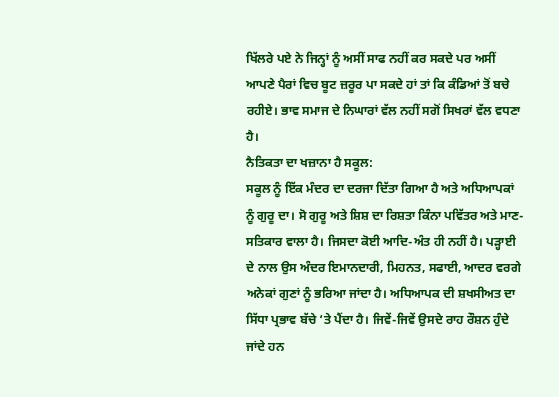ਖਿੱਲਰੇ ਪਏ ਨੇ ਜਿਨ੍ਹਾਂ ਨੂੰ ਅਸੀਂ ਸਾਫ ਨਹੀਂ ਕਰ ਸਕਦੇ ਪਰ ਅਸੀਂ ਆਪਣੇ ਪੈਰਾਂ ਵਿਚ ਬੂਟ ਜ਼ਰੂਰ ਪਾ ਸਕਦੇ ਹਾਂ ਤਾਂ ਕਿ ਕੰਡਿਆਂ ਤੋਂ ਬਚੇ ਰਹੀਏ। ਭਾਵ ਸਮਾਜ ਦੇ ਨਿਘਾਰਾਂ ਵੱਲ ਨਹੀਂ ਸਗੋਂ ਸਿਖਰਾਂ ਵੱਲ ਵਧਣਾ ਹੈ।
ਨੈਤਿਕਤਾ ਦਾ ਖਜ਼ਾਨਾ ਹੈ ਸਕੂਲ:
ਸਕੂਲ ਨੂੰ ਇੱਕ ਮੰਦਰ ਦਾ ਦਰਜਾ ਦਿੱਤਾ ਗਿਆ ਹੈ ਅਤੇ ਅਧਿਆਪਕਾਂ ਨੂੰ ਗੁਰੂ ਦਾ। ਸੋ ਗੁਰੂ ਅਤੇ ਸ਼ਿਸ਼ ਦਾ ਰਿਸ਼ਤਾ ਕਿੰਨਾ ਪਵਿੱਤਰ ਅਤੇ ਮਾਣ-ਸਤਿਕਾਰ ਵਾਲਾ ਹੈ। ਜਿਸਦਾ ਕੋਈ ਆਦਿ-ਅੰਤ ਹੀ ਨਹੀਂ ਹੈ। ਪੜ੍ਹਾਈ ਦੇ ਨਾਲ ਉਸ ਅੰਦਰ ਇਮਾਨਦਾਰੀ, ਮਿਹਨਤ, ਸਫਾਈ, ਆਦਰ ਵਰਗੇ ਅਨੇਕਾਂ ਗੁਣਾਂ ਨੂੰ ਭਰਿਆ ਜਾਂਦਾ ਹੈ। ਅਧਿਆਪਕ ਦੀ ਸ਼ਖਸੀਅਤ ਦਾ ਸਿੱਧਾ ਪ੍ਰਭਾਵ ਬੱਚੇ ‘ਤੇ ਪੈਂਦਾ ਹੈ। ਜਿਵੇਂ-ਜਿਵੇਂ ਉਸਦੇ ਰਾਹ ਰੌਸ਼ਨ ਹੁੰਦੇ ਜਾਂਦੇ ਹਨ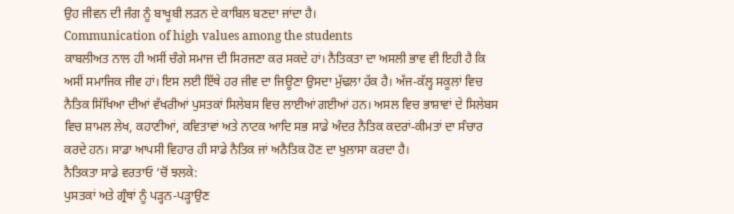ਉਹ ਜੀਵਨ ਦੀ ਜੰਗ ਨੂੰ ਬਾਖੂਬੀ ਲੜਨ ਦੇ ਕਾਬਿਲ ਬਣਦਾ ਜਾਂਦਾ ਹੈ।
Communication of high values among the students
ਕਾਬਲੀਅਤ ਨਾਲ ਹੀ ਅਸੀਂ ਚੰਗੇ ਸਮਾਜ ਦੀ ਸਿਰਜਣਾ ਕਰ ਸਕਦੇ ਹਾਂ। ਨੈਤਿਕਤਾ ਦਾ ਅਸਲੀ ਭਾਵ ਵੀ ਇਹੀ ਹੈ ਕਿ ਅਸੀਂ ਸਮਾਜਿਕ ਜੀਵ ਹਾਂ। ਇਸ ਲਈ ਇੱਥੇ ਹਰ ਜੀਵ ਦਾ ਜਿਊਣਾ ਉਸਦਾ ਮੁੱਢਲਾ ਹੱਕ ਹੈ। ਅੱਜ-ਕੱਲ੍ਹ ਸਕੂਲਾਂ ਵਿਚ ਨੈਤਿਕ ਸਿੱਖਿਆ ਦੀਆਂ ਵੱਖਰੀਆਂ ਪੁਸਤਕਾਂ ਸਿਲੇਬਸ ਵਿਚ ਲਾਈਆਂ ਗਈਆਂ ਹਨ। ਅਸਲ ਵਿਚ ਭਾਸ਼ਾਵਾਂ ਦੇ ਸਿਲੇਬਸ ਵਿਚ ਸ਼ਾਮਲ ਲੇਖ, ਕਹਾਣੀਆਂ, ਕਵਿਤਾਵਾਂ ਅਤੇ ਨਾਟਕ ਆਦਿ ਸਭ ਸਾਡੇ ਅੰਦਰ ਨੈਤਿਕ ਕਦਰਾਂ-ਕੀਮਤਾਂ ਦਾ ਸੰਚਾਰ ਕਰਦੇ ਹਨ। ਸਾਡਾ ਆਪਸੀ ਵਿਹਾਰ ਹੀ ਸਾਡੇ ਨੈਤਿਕ ਜਾਂ ਅਨੈਤਿਕ ਹੋਣ ਦਾ ਖੁਲਾਸਾ ਕਰਦਾ ਹੈ।
ਨੈਤਿਕਤਾ ਸਾਡੇ ਵਰਤਾਓ ‘ਚੋਂ ਝਲਕੇ:
ਪੁਸਤਕਾਂ ਅਤੇ ਗ੍ਰੰਥਾਂ ਨੂੰ ਪੜ੍ਹਨ-ਪੜ੍ਹਾਉਣ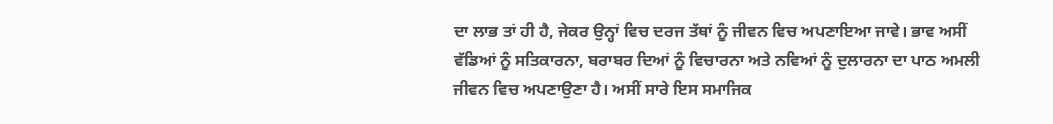ਦਾ ਲਾਭ ਤਾਂ ਹੀ ਹੈ, ਜੇਕਰ ਉਨ੍ਹਾਂ ਵਿਚ ਦਰਜ ਤੱਥਾਂ ਨੂੰ ਜੀਵਨ ਵਿਚ ਅਪਣਾਇਆ ਜਾਵੇ। ਭਾਵ ਅਸੀਂ ਵੱਡਿਆਂ ਨੂੰ ਸਤਿਕਾਰਨਾ, ਬਰਾਬਰ ਦਿਆਂ ਨੂੰ ਵਿਚਾਰਨਾ ਅਤੇ ਨਵਿਆਂ ਨੂੰ ਦੁਲਾਰਨਾ ਦਾ ਪਾਠ ਅਮਲੀ ਜੀਵਨ ਵਿਚ ਅਪਣਾਉਣਾ ਹੈ। ਅਸੀਂ ਸਾਰੇ ਇਸ ਸਮਾਜਿਕ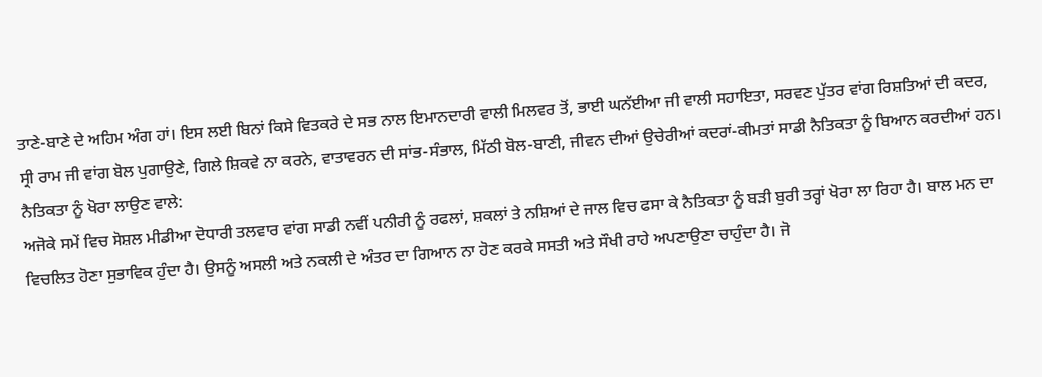ਤਾਣੇ-ਬਾਣੇ ਦੇ ਅਹਿਮ ਅੰਗ ਹਾਂ। ਇਸ ਲਈ ਬਿਨਾਂ ਕਿਸੇ ਵਿਤਕਰੇ ਦੇ ਸਭ ਨਾਲ ਇਮਾਨਦਾਰੀ ਵਾਲੀ ਮਿਲਵਰ ਤੋਂ, ਭਾਈ ਘਨੱਈਆ ਜੀ ਵਾਲੀ ਸਹਾਇਤਾ, ਸਰਵਣ ਪੁੱਤਰ ਵਾਂਗ ਰਿਸ਼ਤਿਆਂ ਦੀ ਕਦਰ, ਸ੍ਰੀ ਰਾਮ ਜੀ ਵਾਂਗ ਬੋਲ ਪੁਗਾਉਣੇ, ਗਿਲੇ ਸ਼ਿਕਵੇ ਨਾ ਕਰਨੇ, ਵਾਤਾਵਰਨ ਦੀ ਸਾਂਭ-ਸੰਭਾਲ, ਮਿੱਠੀ ਬੋਲ-ਬਾਣੀ, ਜੀਵਨ ਦੀਆਂ ਉਚੇਰੀਆਂ ਕਦਰਾਂ-ਕੀਮਤਾਂ ਸਾਡੀ ਨੈਤਿਕਤਾ ਨੂੰ ਬਿਆਨ ਕਰਦੀਆਂ ਹਨ।
ਨੈਤਿਕਤਾ ਨੂੰ ਖੋਰਾ ਲਾਉਣ ਵਾਲੇ:
ਅਜੋਕੇ ਸਮੇਂ ਵਿਚ ਸੋਸ਼ਲ ਮੀਡੀਆ ਦੋਧਾਰੀ ਤਲਵਾਰ ਵਾਂਗ ਸਾਡੀ ਨਵੀਂ ਪਨੀਰੀ ਨੂੰ ਰਫਲਾਂ, ਸ਼ਕਲਾਂ ਤੇ ਨਸ਼ਿਆਂ ਦੇ ਜਾਲ ਵਿਚ ਫਸਾ ਕੇ ਨੈਤਿਕਤਾ ਨੂੰ ਬੜੀ ਬੁਰੀ ਤਰ੍ਹਾਂ ਖੋਰਾ ਲਾ ਰਿਹਾ ਹੈ। ਬਾਲ ਮਨ ਦਾ ਵਿਚਲਿਤ ਹੋਣਾ ਸੁਭਾਵਿਕ ਹੁੰਦਾ ਹੈ। ਉਸਨੂੰ ਅਸਲੀ ਅਤੇ ਨਕਲੀ ਦੇ ਅੰਤਰ ਦਾ ਗਿਆਨ ਨਾ ਹੋਣ ਕਰਕੇ ਸਸਤੀ ਅਤੇ ਸੌਖੀ ਰਾਹੇ ਅਪਣਾਉਣਾ ਚਾਹੁੰਦਾ ਹੈ। ਜੋ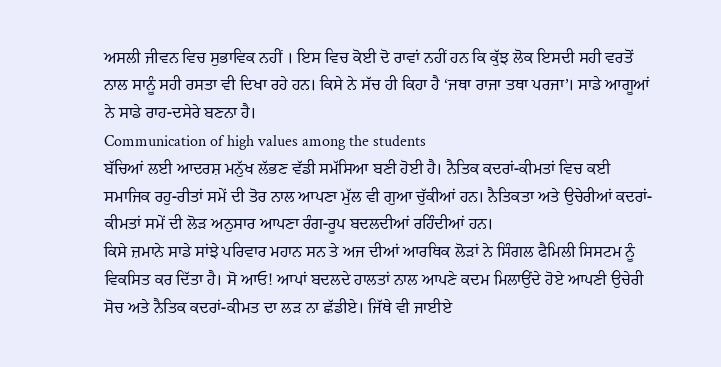ਅਸਲੀ ਜੀਵਨ ਵਿਚ ਸੁਭਾਵਿਕ ਨਹੀਂ । ਇਸ ਵਿਚ ਕੋਈ ਦੋ ਰਾਵਾਂ ਨਹੀਂ ਹਨ ਕਿ ਕੁੱਝ ਲੋਕ ਇਸਦੀ ਸਹੀ ਵਰਤੋਂ ਨਾਲ ਸਾਨੂੰ ਸਹੀ ਰਸਤਾ ਵੀ ਦਿਖਾ ਰਹੇ ਹਨ। ਕਿਸੇ ਨੇ ਸੱਚ ਹੀ ਕਿਹਾ ਹੈ ‘ਜਥਾ ਰਾਜਾ ਤਥਾ ਪਰਜਾ’। ਸਾਡੇ ਆਗੂਆਂ ਨੇ ਸਾਡੇ ਰਾਹ-ਦਸੇਰੇ ਬਣਨਾ ਹੈ।
Communication of high values among the students
ਬੱਚਿਆਂ ਲਈ ਆਦਰਸ਼ ਮਨੁੱਖ ਲੱਭਣ ਵੱਡੀ ਸਮੱਸਿਆ ਬਣੀ ਹੋਈ ਹੈ। ਨੈਤਿਕ ਕਦਰਾਂ-ਕੀਮਤਾਂ ਵਿਚ ਕਈ ਸਮਾਜਿਕ ਰਹੁ-ਰੀਤਾਂ ਸਮੇਂ ਦੀ ਤੋਰ ਨਾਲ ਆਪਣਾ ਮੁੱਲ ਵੀ ਗੁਆ ਚੁੱਕੀਆਂ ਹਨ। ਨੈਤਿਕਤਾ ਅਤੇ ਉਚੇਰੀਆਂ ਕਦਰਾਂ-ਕੀਮਤਾਂ ਸਮੇਂ ਦੀ ਲੋੜ ਅਨੁਸਾਰ ਆਪਣਾ ਰੰਗ-ਰੂਪ ਬਦਲਦੀਆਂ ਰਹਿੰਦੀਆਂ ਹਨ।
ਕਿਸੇ ਜ਼ਮਾਨੇ ਸਾਡੇ ਸਾਂਝੇ ਪਰਿਵਾਰ ਮਹਾਨ ਸਨ ਤੇ ਅਜ ਦੀਆਂ ਆਰਥਿਕ ਲੋੜਾਂ ਨੇ ਸਿੰਗਲ ਫੈਮਿਲੀ ਸਿਸਟਮ ਨੂੰ ਵਿਕਸਿਤ ਕਰ ਦਿੱਤਾ ਹੈ। ਸੋ ਆਓ! ਆਪਾਂ ਬਦਲਦੇ ਹਾਲਤਾਂ ਨਾਲ ਆਪਣੇ ਕਦਮ ਮਿਲਾਉਂਦੇ ਹੋਏ ਆਪਣੀ ਉਚੇਰੀ ਸੋਚ ਅਤੇ ਨੈਤਿਕ ਕਦਰਾਂ-ਕੀਮਤ ਦਾ ਲੜ ਨਾ ਛੱਡੀਏ। ਜਿੱਥੇ ਵੀ ਜਾਈਏ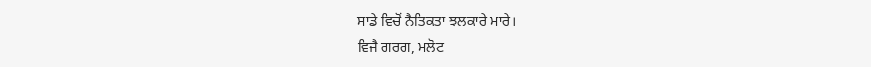ਸਾਡੇ ਵਿਚੋਂ ਨੈਤਿਕਤਾ ਝਲਕਾਰੇ ਮਾਰੇ।
ਵਿਜੈ ਗਰਗ, ਮਲੋਟ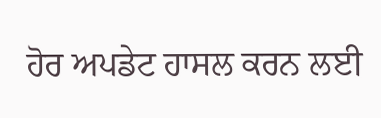ਹੋਰ ਅਪਡੇਟ ਹਾਸਲ ਕਰਨ ਲਈ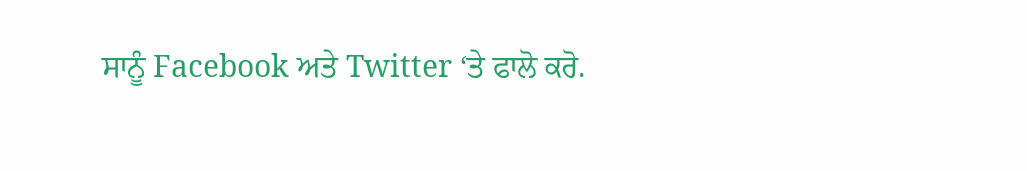ਸਾਨੂੰ Facebook ਅਤੇ Twitter ‘ਤੇ ਫਾਲੋ ਕਰੋ.